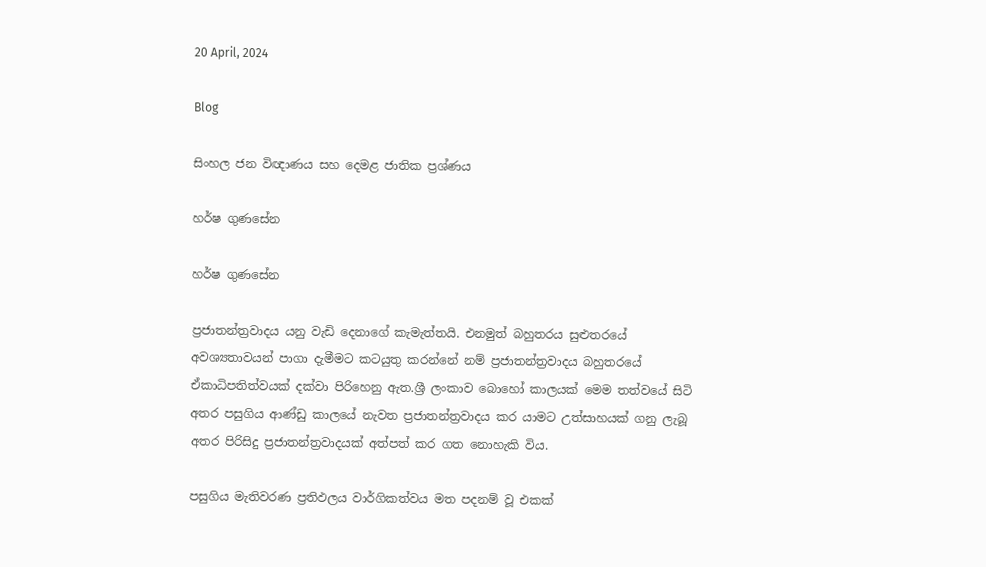20 April, 2024

Blog

සිංහල ජන විඥාණය සහ දෙමළ ජාතික ප්‍රශ්ණය

හර්ෂ ගුණසේන

හර්ෂ ගුණසේන

ප්‍රජාතන්ත්‍රවාදය යනු වැඩි දෙනාගේ කැමැත්තයි. එනමුත් බහුතරය සුළුතරයේ අවශ්‍යතාවයන් පාගා දැමීමට කටයුතු කරන්නේ නම් ප්‍රජාතන්ත්‍රවාදය බහුතරයේ ඒකාධිපතිත්වයක් දක්වා පිරිහෙනු ඇත.ශ්‍රී ලංකාව බොහෝ කාලයක් මෙම තත්වයේ සිටි අතර පසුගිය ආණ්ඩු කාලයේ නැවත ප්‍රජාතන්ත්‍රවාදය කර යාමට උත්සාහයක් ගනු ලැබූ අතර පිරිසිදු ප්‍රජාතන්ත්‍රවාදයක් අත්පත් කර ගත නොහැකි විය.

පසුගිය මැතිවරණ ප්‍රතිඵලය වාර්ගිකත්වය මත පදනම් වූ එකක්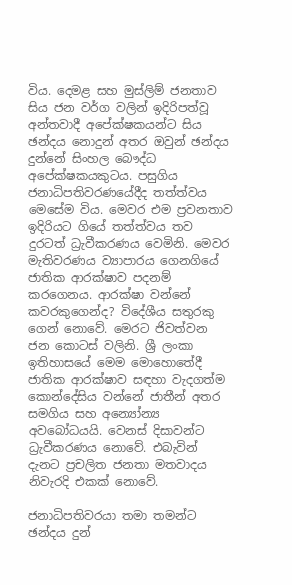විය. දෙමළ සහ මුස්ලිම් ජනතාව සිය ජන වර්ග වලින් ඉදිරිපත්වූ අන්තවාදී අපේක්ෂකයන්ට සිය ඡන්දය නොදුන් අතර ඔවුන් ඡන්දය දුන්නේ සිංහල බෞද්ධ අපේක්ෂකයකුටය. පසුගිය ජනාධිපතිවරණයේදීද තත්ත්වය මෙසේම විය. මෙවර එම ප්‍රවනතාව ඉදිරියට ගියේ තත්ත්වය තව දුරටත් ධ්‍රැවීකරණය වෙමිනි. මෙවර මැතිවරණය ව්‍යාපාරය ගෙනගියේ ජාතික ආරක්ෂාව පදනම් කරගෙනය. ආරක්ෂා වන්නේ කවරකුගෙන්ද? විදේශීය සතුරකු ගෙන් නොවේ. මෙරට ජිවත්වන ජන කොටස් වලිනි. ශ්‍රී ලංකා ඉතිහාසයේ මෙම මොහොතේදී ජාතික ආරක්ෂාව සඳහා වැදගත්ම කොන්දේසිය වන්නේ ජාතීන් අතර සමගිය සහ අන්‍යෝන්‍ය අවබෝධයයි. වෙනස් දිසාවන්ට ධ්‍රැවීකරණය නොවේ. එබැවින් දැනට ප්‍රචලිත ජනතා මතවාදය නිවැරදි එකක් නොවේ.

ජනාධිපතිවරයා තමා තමන්ට ඡන්දය දුන්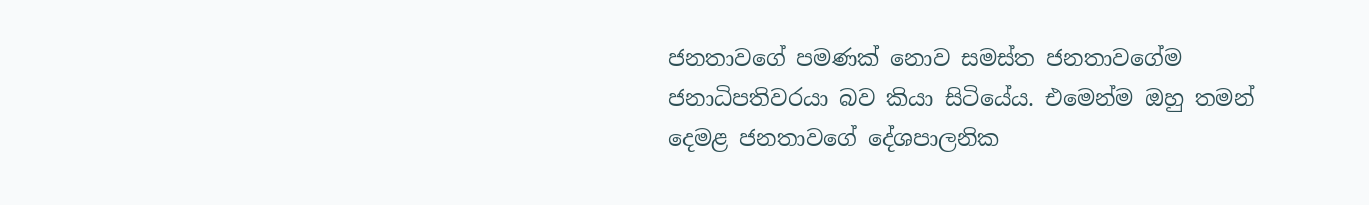ජනතාවගේ පමණක් නොව සමස්ත ජනතාවගේම ජනාධිපතිවරයා බව කියා සිටියේය. එමෙන්ම ඔහු තමන් දෙමළ ජනතාවගේ දේශපාලනික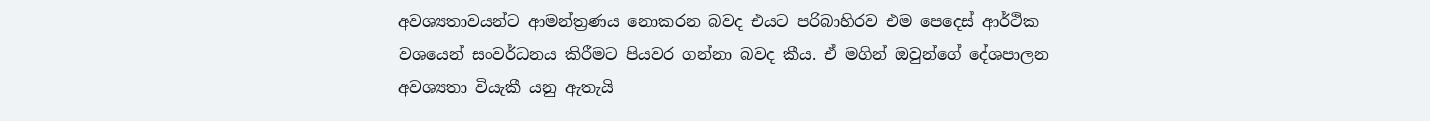අවශ්‍යතාවයන්ට ආමන්ත්‍රණය නොකරන බවද එයට පරිබාහිරව එම පෙදෙස් ආර්ථික වශයෙන් සංවර්ධනය කිරීමට පියවර ගන්නා බවද කීය. ඒ මගින් ඔවුන්ගේ දේශපාලන අවශ්‍යතා වියැකී යනු ඇතැයි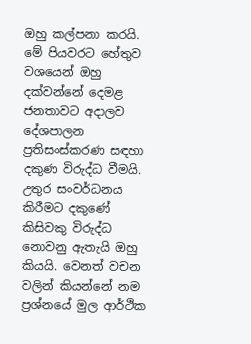ඔහු කල්පනා කරයි. මේ පියවරට හේතුව වශයෙන් ඔහු දක්වන්නේ දෙමළ ජනතාවට අදාලව දේශපාලන ප්‍රතිසංස්කරණ සඳහා දකුණ විරුද්ධ වීමයි. උතුර සංවර්ධනය කිරීමට දකුණේ කිසිවකු විරුද්ධ නොවනු ඇතැයි ඔහු කියයි. වෙනත් වචන වලින් කියන්නේ නම ප්‍රශ්නයේ මුල ආර්ථික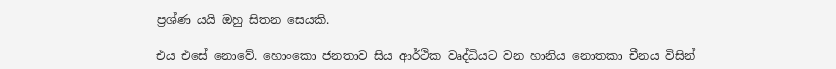ප්‍රශ්ණ යයි ඔහු සිතන සෙයකි.

එය එසේ නොවේ. හොංකො ජනතාව සිය ආර්ථික වෘද්ධියට වන හානිය නොතකා චීනය විසින්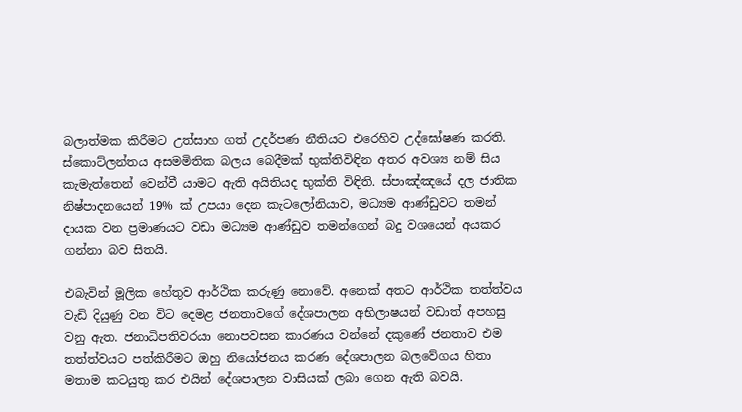බලාත්මක කිරීමට උත්සාහ ගත් උදර්පණ නීතියට එරෙහිව උද්ඝෝෂණ කරති. ස්කොට්ලන්තය අසමමිතික බලය බෙදීමක් භුක්තිවිඳින අතර අවශ්‍ය නම් සිය කැමැත්තෙන් වෙන්වී යාමට ඇති අයිතියද භුක්ති විඳිති. ස්පාඤ්ඤයේ දල ජාතික නිෂ්පාදනයෙන් 19% ක් උපයා දෙන කැටලෝනියාව, මධ්‍යම ආණ්ඩුවට තමන් දායක වන ප්‍රමාණයට වඩා මධ්‍යම ආණ්ඩුව තමන්ගෙන් බදු වශයෙන් අයකර ගන්නා බව සිතයි.

එබැවින් මූලික හේතුව ආර්ථික කරුණු නොවේ. අනෙක් අතට ආර්ථික තත්ත්වය වැඩි දියුණු වන විට දෙමළ ජනතාවගේ දේශපාලන අභිලාෂයන් වඩාත් අපහසු වනු ඇත. ජනාධිපතිවරයා නොපවසන කාරණය වන්නේ දකුණේ ජනතාව එම තත්ත්වයට පත්කිරීමට ඔහු නියෝජනය කරණ දේශපාලන බලවේගය හිතා මතාම කටයුතු කර එයින් දේශපාලන වාසියක් ලබා ගෙන ඇති බවයි.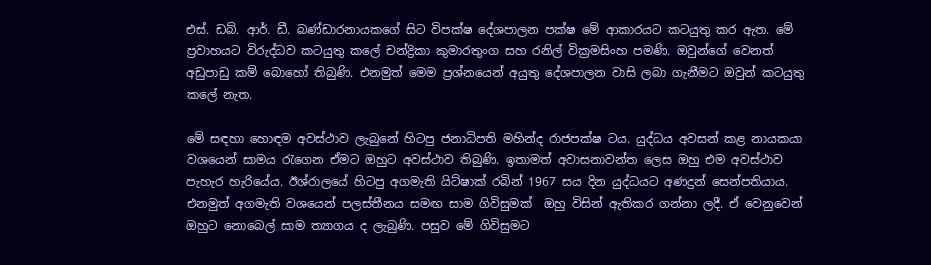එස්. ඩබ්. ආර්. ඩී. බණ්ඩාරනායකගේ සිට විපක්ෂ දේශපාලන පක්ෂ මේ ආකාරයට කටයුතු කර ඇත. මේ ප්‍රවාහයට විරුද්ධව කටයුතු කලේ චන්ද්‍රිකා කුමාරතුංග සහ රනිල් වික්‍රමසිංහ පමණි. ඔවුන්ගේ වෙනත් අඩුපාඩු කම් බොහෝ තිබුණි. එනමුත් මෙම ප්‍රශ්නයෙන් අයුතු දේශපාලන වාසි ලබා ගැනීමට ඔවුන් කටයුතු කලේ නැත.

මේ සඳහා හොඳම අවස්ථාව ලැබුනේ හිටපු ජනාධිපති මහින්ද රාජපක්ෂ ටය. යුද්ධය අවසන් කළ නායකයා වශයෙන් සාමය රැගෙන ඒමට ඔහුට අවස්ථාව තිබුණි. ඉතාමත් අවාසනාවන්ත ලෙස ඔහු එම අවස්ථාව පැහැර හැරියේය. ඊශ්රාලයේ හිටපු අගමැති යිට්ෂාක් රබින් 1967 සය දින යුද්ධයට අණදුන් සෙන්පතියාය. එනමුත් අගමැති වශයෙන් පලස්තීනය සමඟ සාම ගිවිසුමක්  ඔහු විසින් ඇතිකර ගන්නා ලදී. ඒ වෙනුවෙන් ඔහුට නොබෙල් සාම ත්‍යාගය ද ලැබුණි. පසුව මේ ගිවිසුමට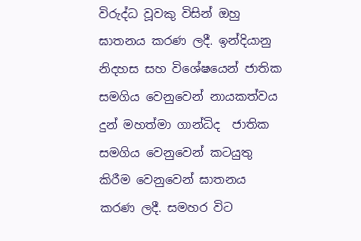විරුද්ධ වූවකු විසින් ඔහු ඝාතනය කරණ ලදී. ඉන්දියානු නිදහස සහ විශේෂයෙන් ජාතික සමගිය වෙනුවෙන් නායකත්වය දුන් මහත්මා ගාන්ධිද  ජාතික සමගිය වෙනුවෙන් කටයුතු කිරීම වෙනුවෙන් ඝාතනය කරණ ලදී. සමහර විට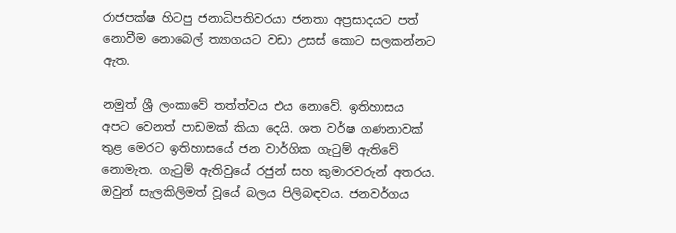රාජපක්ෂ හිටපු ජනාධිපතිවරයා ජනතා අප්‍රසාදයට පත් නොවීම නොබෙල් ත්‍යාගයට වඩා උසස් කොට සලකන්නට ඇත.

නමුත් ශ්‍රී ලංකාවේ තත්ත්වය එය නොවේ. ඉතිහාසය අපට වෙනත් පාඩමක් කියා දෙයි. ශත වර්ෂ ගණනාවක් තුළ මෙරට ඉතිහාසයේ ජන වාර්ගික ගැටුම් ඇතිවේ නොමැත. ගැටුම් ඇතිවුයේ රජුන් සහ කුමාරවරුන් අතරය. ඔවුන් සැලකිලිමත් වූයේ බලය පිලිබඳවය. ජනවර්ගය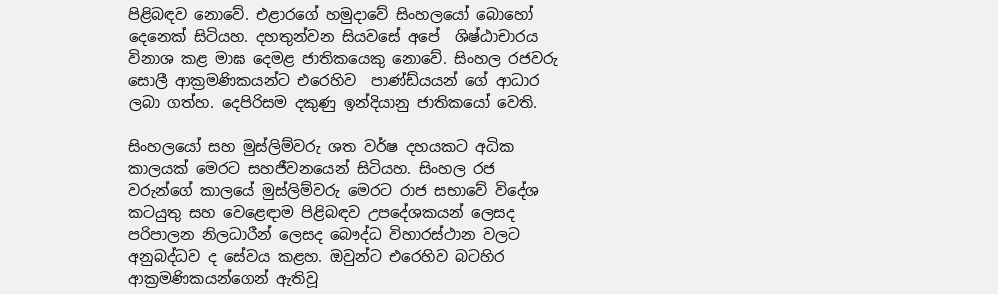පිළිබඳව නොවේ. එළාරගේ හමුදාවේ සිංහලයෝ බොහෝ දෙනෙක් සිටියහ. දහතුන්වන සියවසේ අපේ  ශිෂ්ඨාචාරය විනාශ කළ මාඝ දෙමළ ජාතිකයෙකු නොවේ. සිංහල රජවරු සොලී ආක්‍රමණිකයන්ට එරෙහිව  පාණ්ඩ්යයන් ගේ ආධාර ලබා ගත්හ. දෙපිරිසම දකුණු ඉන්දියානු ජාතිකයෝ වෙති.

සිංහලයෝ සහ මුස්ලිම්වරු ශත වර්ෂ දහයකට අධික කාලයක් මෙරට සහජීවනයෙන් සිටියහ. සිංහල රජ වරුන්ගේ කාලයේ මුස්ලිම්වරු මෙරට රාජ සභාවේ විදේශ කටයුතු සහ වෙළෙඳාම පිළිබඳව උපදේශකයන් ලෙසද පරිපාලන නිලධාරීන් ලෙසද බෞද්ධ විහාරස්ථාන වලට අනුබද්ධව ද සේවය කළහ. ඔවුන්ට එරෙහිව බටහිර ආක්‍රමණිකයන්ගෙන් ඇතිවූ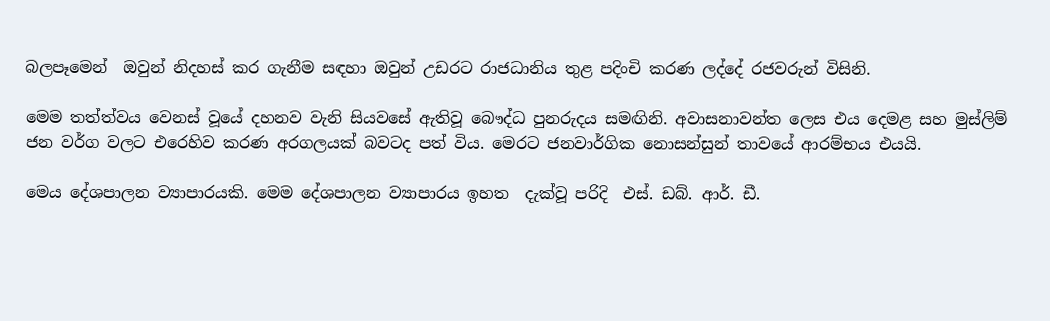බලපෑමෙන්  ඔවුන් නිදහස් කර ගැනීම සඳහා ඔවුන් උඩරට රාජධානිය තුළ පදිංචි කරණ ලද්දේ රජවරුන් විසිනි.

මෙම තත්ත්වය වෙනස් වූයේ දහනව වැනි සියවසේ ඇතිවූ බෞද්ධ පුනරුදය සමඟිනි. අවාසනාවන්ත ලෙස එය දෙමළ සහ මුස්ලිම් ජන වර්ග වලට එරෙහිව කරණ අරගලයක් බවටද පත් විය. මෙරට ජනවාර්ගික නොසන්සුන් තාවයේ ආරම්භය එයයි.

මෙය දේශපාලන ව්‍යාපාරයකි. මෙම දේශපාලන ව්‍යාපාරය ඉහත  දැක්වූ පරිදි  එස්. ඩබ්. ආර්. ඩී.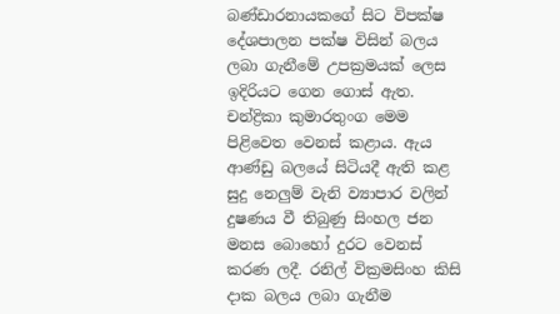බණ්ඩාරනායකගේ සිට විපක්ෂ දේශපාලන පක්ෂ විසින් බලය ලබා ගැනීමේ උපක්‍රමයක් ලෙස ඉදිරියට ගෙන ගොස් ඇත. චන්ද්‍රිකා කුමාරතුංග මෙම පිළිවෙත වෙනස් කළාය. ඇය ආණ්ඩු බලයේ සිටියදී ඇති කළ සුදු නෙලුම් වැනි ව්‍යාපාර වලින් දුෂණය වී තිබුණු සිංහල ජන මනස බොහෝ දුරට වෙනස් කරණ ලදී. රනිල් වික්‍රමසිංහ කිසි දාක බලය ලබා ගැනීම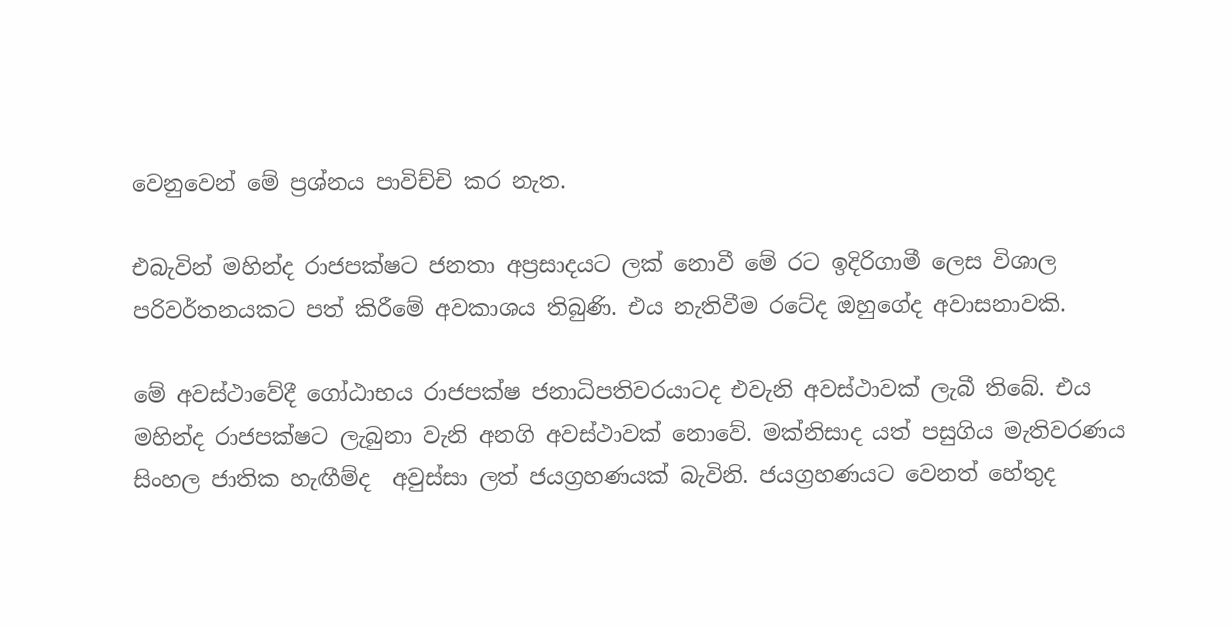වෙනුවෙන් මේ ප්‍රශ්නය පාවිච්චි කර නැත.

එබැවින් මහින්ද රාජපක්ෂට ජනතා අප්‍රසාදයට ලක් නොවී මේ රට ඉදිරිගාමී ලෙස විශාල පරිවර්තනයකට පත් කිරීමේ අවකාශය තිබුණි. එය නැතිවීම රටේද ඔහුගේද අවාසනාවකි.

මේ අවස්ථාවේදී ගෝඨාභය රාජපක්ෂ ජනාධිපතිවරයාටද එවැනි අවස්ථාවක් ලැබී තිබේ. එය මහින්ද රාජපක්ෂට ලැබුනා වැනි අනගි අවස්ථාවක් නොවේ. මක්නිසාද යත් පසුගිය මැතිවරණය සිංහල ජාතික හැඟීම්ද  අවුස්සා ලත් ජයග්‍රහණයක් බැවිනි. ජයග්‍රහණයට වෙනත් හේතුද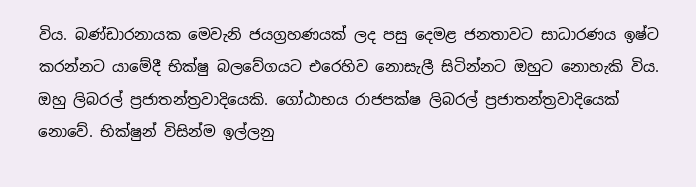විය. බණ්ඩාරනායක මෙවැනි ජයග්‍රහණයක් ලද පසු දෙමළ ජනතාවට සාධාරණය ඉෂ්ට කරන්නට යාමේදී භික්ෂු බලවේගයට එරෙහිව නොසැලී සිටින්නට ඔහුට නොහැකි විය. ඔහු ලිබරල් ප්‍රජාතන්ත්‍රවාදියෙකි. ගෝඨාභය රාජපක්ෂ ලිබරල් ප්‍රජාතන්ත්‍රවාදියෙක් නොවේ. භික්ෂුන් විසින්ම ඉල්ලනු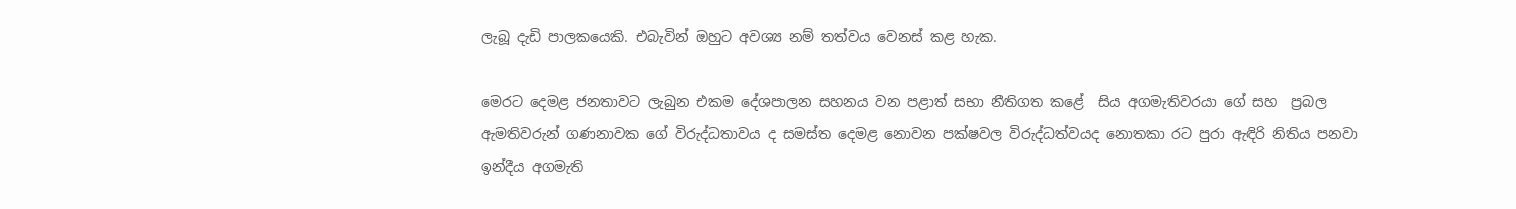ලැබූ දැඩි පාලකයෙකි. එබැවින් ඔහුට අවශ්‍ය නම් තත්වය වෙනස් කළ හැක.

මෙරට දෙමළ ජනතාවට ලැබුන එකම දේශපාලන සහනය වන පළාත් සභා නීතිගත කළේ  සිය අගමැතිවරයා ගේ සහ  ප්‍රබල ඇමතිවරුන් ගණනාවක ගේ විරුද්ධතාවය ද සමස්ත දෙමළ නොවන පක්ෂවල විරුද්ධත්වයද නොතකා රට පුරා ඇඳිරි නිතිය පනවා ඉන්දීය අගමැති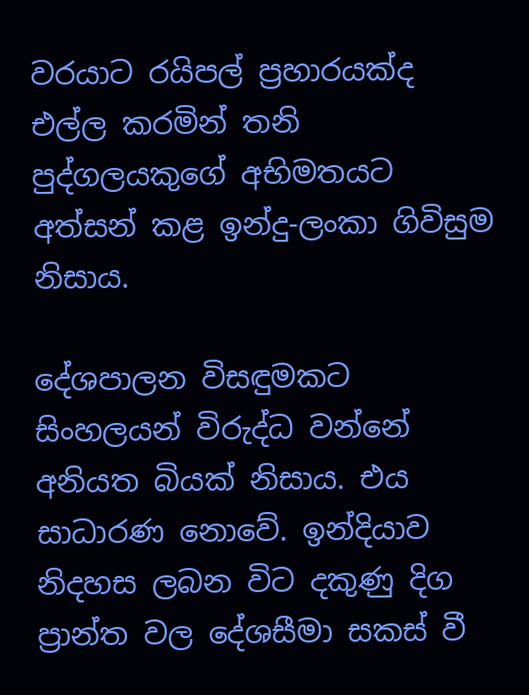වරයාට රයිපල් ප්‍රහාරයක්ද එල්ල කරමින් තනි පුද්ගලයකුගේ අභිමතයට අත්සන් කළ ඉන්දු-ලංකා ගිවිසුම නිසාය.

දේශපාලන විසඳුමකට සිංහලයන් විරුද්ධ වන්නේ අනියත බියක් නිසාය. එය සාධාරණ නොවේ. ඉන්දියාව නිදහස ලබන විට දකුණු දිග ප්‍රාන්ත වල දේශසීමා සකස් වී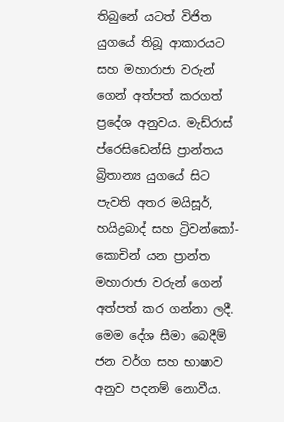තිබුනේ යටත් විජිත යුගයේ තිබූ ආකාරයට සහ මහාරාජා වරුන් ගෙන් අත්පත් කරගත් ප්‍රදේශ අනුවය. මැඩ්රාස් ප්රෙසිඩෙන්සි ප්‍රාන්තය බ්‍රිතාන්‍ය යුගයේ සිට පැවති අතර මයිසූර්, හයිද්‍රබාද් සහ ට්‍රිවන්කෝ-කොචින් යන ප්‍රාන්ත මහාරාජා වරුන් ගෙන් අත්පත් කර ගන්නා ලදී. මෙම දේශ සීමා බෙදීම් ජන වර්ග සහ භාෂාව අනුව පදනම් නොවීය.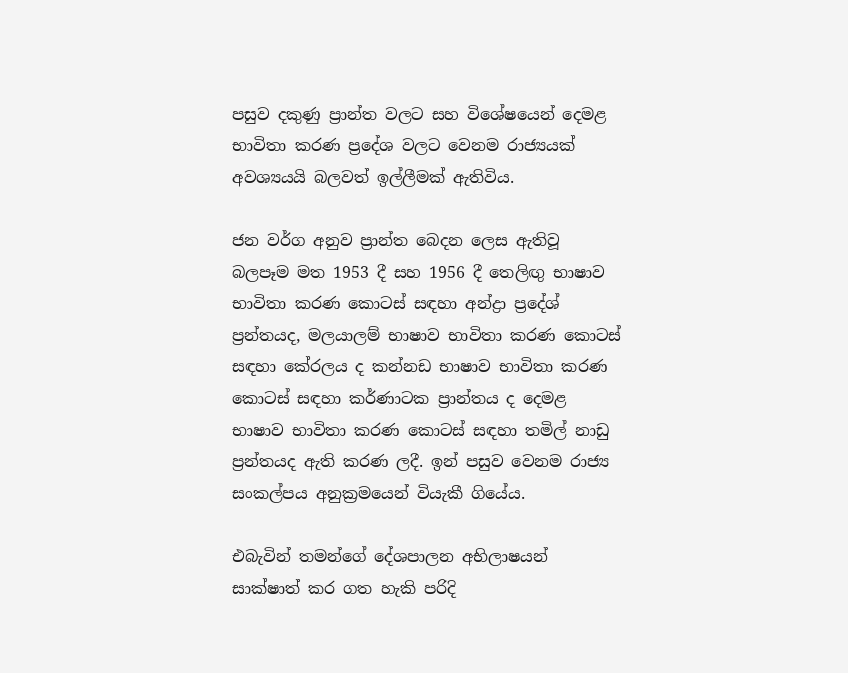පසුව දකුණු ප්‍රාන්ත වලට සහ විශේෂයෙන් දෙමළ භාවිතා කරණ ප්‍රදේශ වලට වෙනම රාජ්‍යයක් අවශ්‍යයයි බලවත් ඉල්ලීමක් ඇතිවිය.

ජන වර්ග අනුව ප්‍රාන්ත බෙදන ලෙස ඇතිවූ බලපෑම මත 1953 දී සහ 1956 දී තෙලිඟු භාෂාව භාවිතා කරණ කොටස් සඳහා අන්ද්‍රා ප්‍රදේශ් ප්‍රන්තයද, මලයාලම් භාෂාව භාවිතා කරණ කොටස් සඳහා කේරලය ද කන්නඩ භාෂාව භාවිතා කරණ කොටස් සඳහා කර්ණාටක ප්‍රාන්තය ද දෙමළ භාෂාව භාවිතා කරණ කොටස් සඳහා තමිල් නාඩු ප්‍රන්තයද ඇති කරණ ලදී. ඉන් පසුව වෙනම රාජ්‍ය සංකල්පය අනුක්‍රමයෙන් වියැකී ගියේය.

එබැවින් තමන්ගේ දේශපාලන අභිලාෂයන් සාක්ෂාත් කර ගත හැකි පරිදි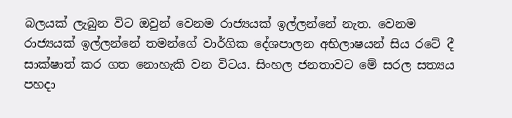බලයක් ලැබුන විට ඔවුන් වෙනම රාජ්‍යයක් ඉල්ලන්නේ නැත. වෙනම රාජ්‍යයක් ඉල්ලන්නේ තමන්ගේ වාර්ගික දේශපාලන අභිලාෂයන් සිය රටේ දී සාක්ෂාත් කර ගත නොහැකි වන විටය. සිංහල ජනතාවට මේ සරල සත්‍යය පහදා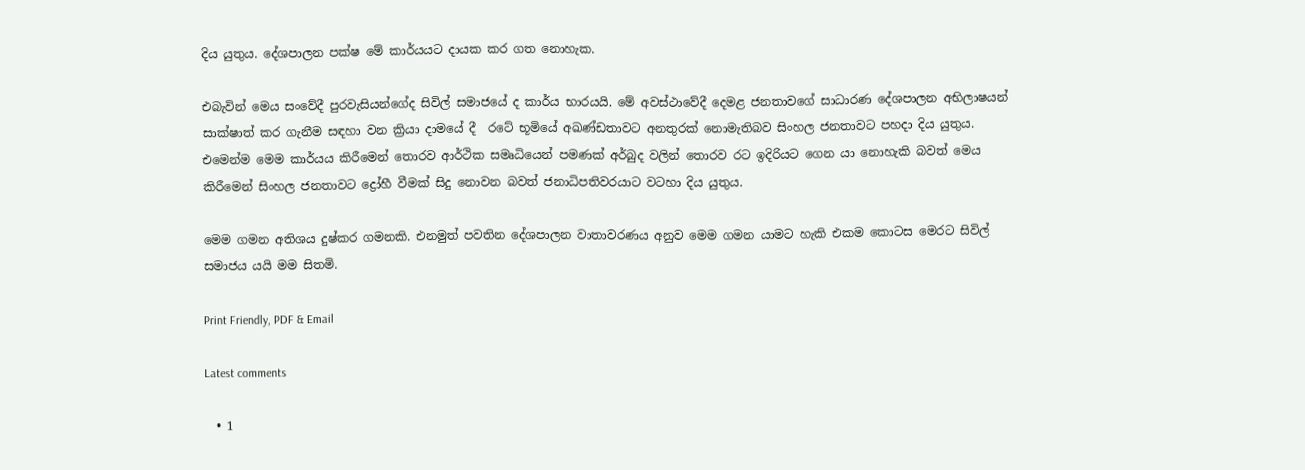දිය යුතුය. දේශපාලන පක්ෂ මේ කාර්යයට දායක කර ගත නොහැක.

එබැවින් මෙය සංවේදී පුරවැසියන්ගේද සිවිල් සමාජයේ ද කාර්ය භාරයයි. මේ අවස්ථාවේදී දෙමළ ජනතාවගේ සාධාරණ දේශපාලන අභිලාෂයන් සාක්ෂාත් කර ගැනීම සඳහා වන ක්‍රියා දාමයේ දී  රටේ භූමියේ අඛණ්ඩතාවට අනතුරක් නොමැතිබව සිංහල ජනතාවට පහදා දිය යුතුය. එමෙන්ම මෙම කාර්යය කිරීමෙන් තොරව ආර්ථික සමෘධියෙන් පමණක් අර්බුද වලින් තොරව රට ඉදිරියට ගෙන යා නොහැකි බවත් මෙය කිරීමෙන් සිංහල ජනතාවට ද්‍රෝහී වීමක් සිදු නොවන බවත් ජනාධිපතිවරයාට වටහා දිය යුතුය.

මෙම ගමන අතිශය දුෂ්කර ගමනකි. එනමුත් පවතින දේශපාලන වාතාවරණය අනුව මෙම ගමන යාමට හැකි එකම කොටස මෙරට සිවිල් සමාජය යයි මම සිතමි.

Print Friendly, PDF & Email

Latest comments

  • 1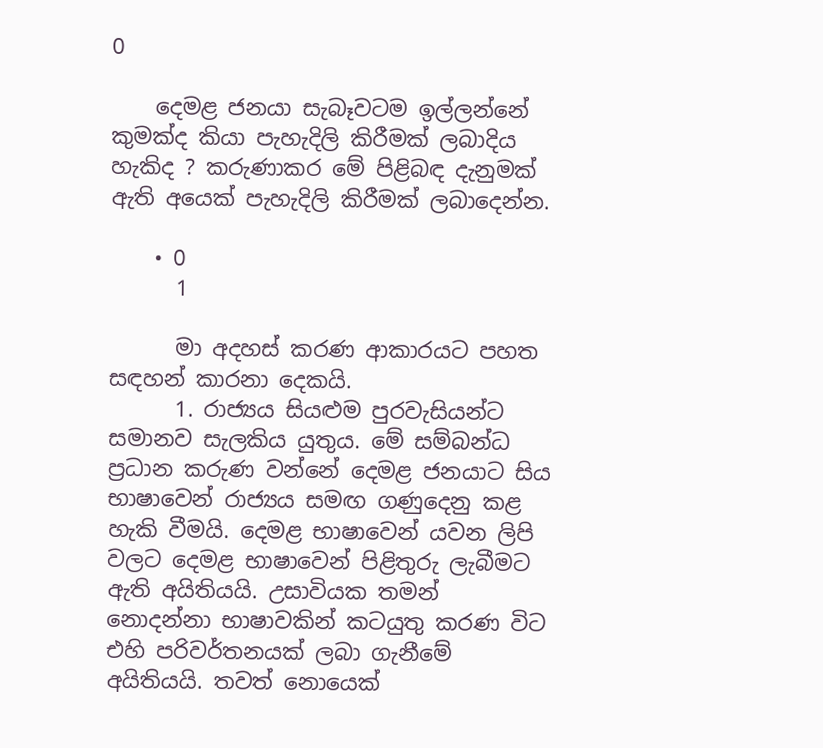0

    දෙමළ ජනයා සැබෑවටම ඉල්ලන්නේ කුමක්ද කියා පැහැදිලි කිරීමක් ලබාදිය හැකිද ? කරුණාකර මේ පිළිබඳ දැනුමක් ඇති අයෙක් පැහැදිලි කිරීමක් ලබාදෙන්න.

    • 0
      1

      මා අදහස් කරණ ආකාරයට පහත සඳහන් කාරනා දෙකයි.
      1. රාජ්‍යය සියළුම පුරවැසියන්ට සමානව සැලකිය යුතුය. මේ සම්බන්ධ ප්‍රධාන කරුණ වන්නේ දෙමළ ජනයාට සිය භාෂාවෙන් රාජ්‍යය සමඟ ගණුදෙනු කළ හැකි වීමයි. දෙමළ භාෂාවෙන් යවන ලිපි වලට දෙමළ භාෂාවෙන් පිළිතුරු ලැබීමට ඇති අයිතියයි. උසාවියක තමන් නොදන්නා භාෂාවකින් කටයුතු කරණ විට එහි පරිවර්තනයක් ලබා ගැනීමේ අයිතියයි. තවත් නොයෙක්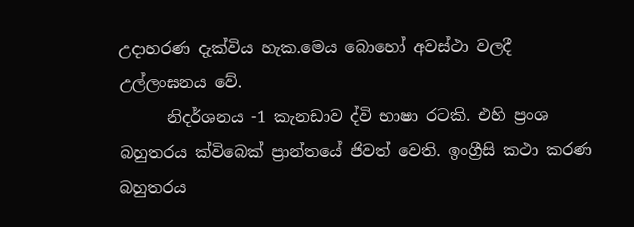උදාහරණ දැක්විය හැක.මෙය බොහෝ අවස්ථා වලදී උල්ලංඝනය වේ.
      නිදර්ශනය -1 කැනඩාව ද්වි භාෂා රටකි. එහි ප්‍රංශ බහුතරය ක්විබෙක් ප්‍රාන්තයේ ජිවත් වෙති. ඉංග්‍රීසි කථා කරණ බහුතරය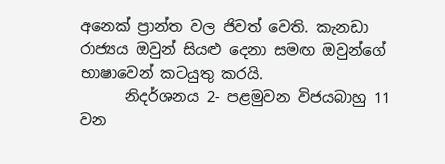අනෙක් ප්‍රාන්ත වල ජිවත් වෙති. කැනඩා රාජ්‍යය ඔවුන් සියළු දෙනා සමඟ ඔවුන්ගේ භාෂාවෙන් කටයුතු කරයි.
      නිදර්ශනය 2- පළමුවන විජයබාහු 11 වන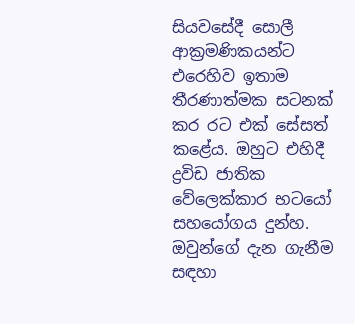සියවසේදී සොලී ආක්‍රමණිකයන්ට එරෙහිව ඉතාම තීරණාත්මක සටනක් කර රට එක් සේසත් කළේය. ඔහුට එහිදී ද්‍රවිඩ ජාතික වේලෙක්කාර භටයෝ සහයෝගය දුන්හ. ඔවුන්ගේ දැන ගැනීම සඳහා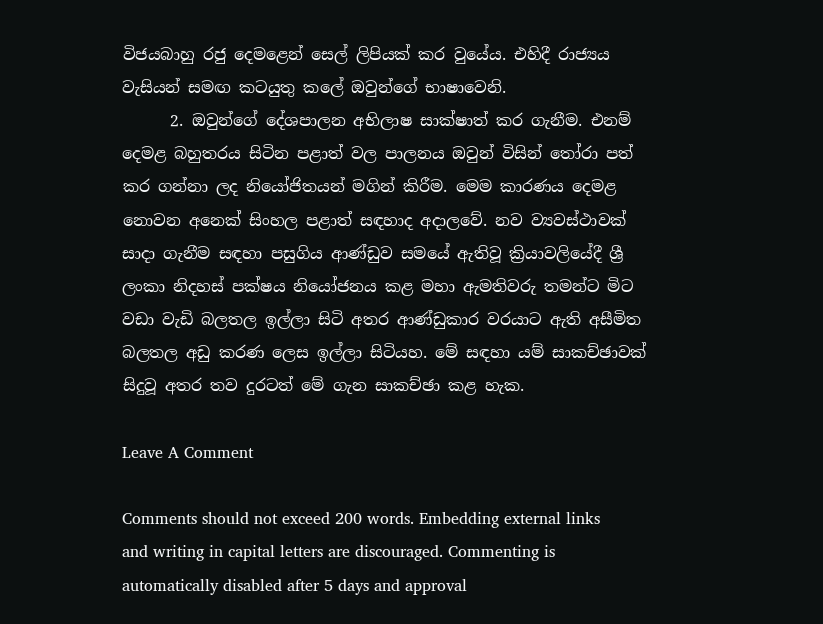විජයබාහු රජු දෙමළෙන් සෙල් ලිපියක් කර වුයේය. එහිදී රාජ්‍යය වැසියන් සමඟ කටයුතු කලේ ඔවුන්ගේ භාෂාවෙනි.
      2. ඔවුන්ගේ දේශපාලන අභිලාෂ සාක්ෂාත් කර ගැනීම. එනම් දෙමළ බහුතරය සිටින පළාත් වල පාලනය ඔවුන් විසින් තෝරා පත් කර ගන්නා ලද නියෝජිතයන් මගින් කිරීම. මෙම කාරණය දෙමළ නොවන අනෙක් සිංහල පළාත් සඳහාද අදාලවේ. නව ව්‍යවස්ථාවක් සාදා ගැනීම සඳහා පසුගිය ආණ්ඩුව සමයේ ඇතිවූ ක්‍රියාවලියේදී ශ්‍රී ලංකා නිදහස් පක්ෂය නියෝජනය කළ මහා ඇමතිවරු තමන්ට මිට වඩා වැඩි බලතල ඉල්ලා සිටි අතර ආණ්ඩුකාර වරයාට ඇති අසීමිත බලතල අඩු කරණ ලෙස ඉල්ලා සිටියහ. මේ සඳහා යම් සාකච්ඡාවක් සිදුවූ අතර තව දුරටත් මේ ගැන සාකච්ඡා කළ හැක.

Leave A Comment

Comments should not exceed 200 words. Embedding external links and writing in capital letters are discouraged. Commenting is automatically disabled after 5 days and approval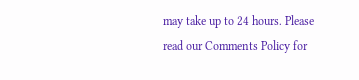may take up to 24 hours. Please read our Comments Policy for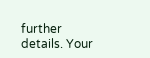further details. Your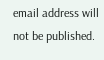email address will not be published.